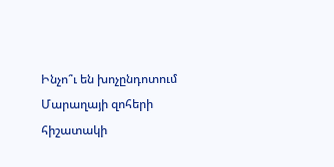Ինչո՞ւ են խոչընդոտում Մարաղայի զոհերի հիշատակի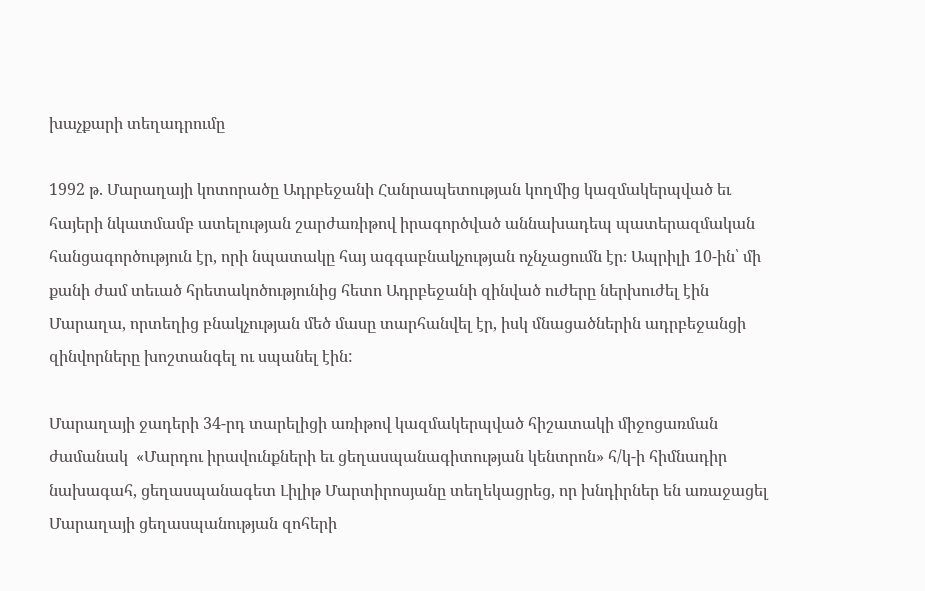խաչքարի տեղադրումը

1992 թ. Մարաղայի կոտորածը Ադրբեջանի Հանրապետության կողմից կազմակերպված եւ հայերի նկատմամբ ատելության շարժառիթով իրագործված աննախադեպ պատերազմական հանցագործություն էր, որի նպատակը հայ ագգաբնակչության ոչնչացումն էր։ Ապրիլի 10-ին՝ մի քանի ժամ տեւած հրետակոծությունից հետո Ադրբեջանի զինված ուժերը ներխուժել էին Մարաղա, որտեղից բնակչության մեծ մասը տարհանվել էր, իսկ մնացածներին ադրբեջանցի զինվորները խոշտանգել ու սպանել էին:

Մարաղայի ջադերի 34-րդ տարելիցի առիթով կազմակերպված հիշատակի միջոցառման ժամանակ  «Մարդու իրավունքների եւ ցեղասպանագիտության կենտրոն» հ/կ-ի հիմնադիր նախագահ, ցեղասպանագետ Լիլիթ Մարտիրոսյանը տեղեկացրեց, որ խնդիրներ են առաջացել Մարաղայի ցեղասպանության զոհերի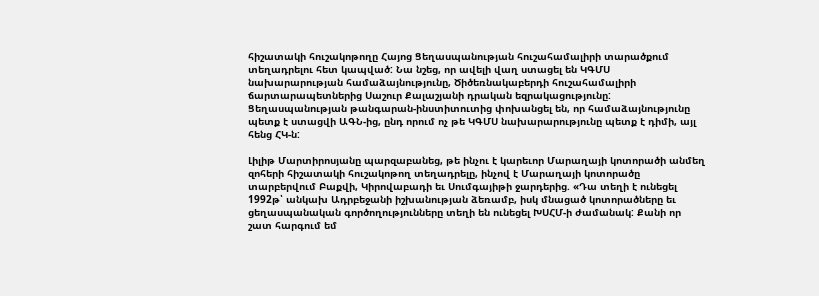հիշատակի հուշակոթողը Հայոց Ցեղասպանության հուշահամալիրի տարածքում տեղադրելու հետ կապված: Նա նշեց, որ ավելի վաղ ստացել են ԿԳՄՍ նախարարության համաձայնությունը, Ծիծեռնակաբերդի հուշահամալիրի ճարտարապետներից Սաշուր Քալաշյանի դրական եզրակացությունը: Ցեղասպանության թանգարան-ինստիտուտից փոխանցել են, որ համաձայնությունը պետք է ստացվի ԱԳՆ-ից, ընդ որում ոչ թե ԿԳՄՍ նախարարությունը պետք է դիմի, այլ հենց ՀԿ-ն:

Լիլիթ Մարտիրոսյանը պարզաբանեց, թե ինչու է կարեւոր Մարաղայի կոտորածի անմեղ զոհերի հիշատակի հուշակոթող տեղադրելը, ինչով է Մարաղայի կոտորածը տարբերվում Բաքվի, Կիրովաբադի եւ Սումգայիթի ջարդերից. «Դա տեղի է ունեցել 1992թ՝ անկախ Ադրբեջանի իշխանության ձեռամբ, իսկ մնացած կոտորածները եւ ցեղասպանական գործողությունները տեղի են ունեցել ԽՍՀՄ-ի ժամանակ: Քանի որ  շատ հարգում եմ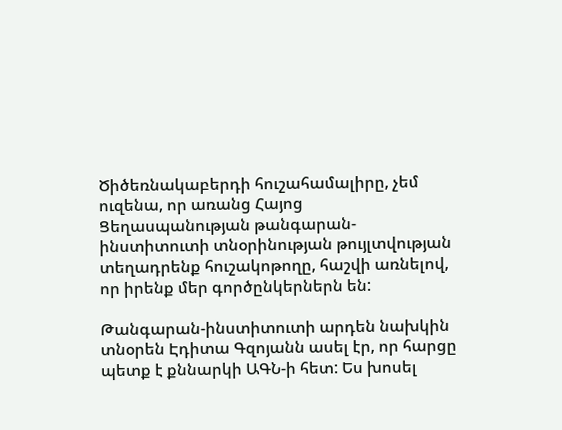Ծիծեռնակաբերդի հուշահամալիրը, չեմ ուզենա, որ առանց Հայոց Ցեղասպանության թանգարան-ինստիտուտի տնօրինության թույլտվության տեղադրենք հուշակոթողը, հաշվի առնելով, որ իրենք մեր գործընկերներն են:

Թանգարան-ինստիտուտի արդեն նախկին տնօրեն Էդիտա Գզոյանն ասել էր, որ հարցը պետք է քննարկի ԱԳՆ-ի հետ: Ես խոսել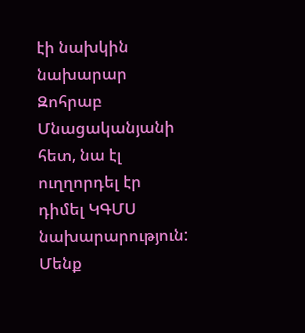էի նախկին նախարար Զոհրաբ Մնացականյանի հետ, նա էլ ուղղորդել էր դիմել ԿԳՄՍ նախարարություն: Մենք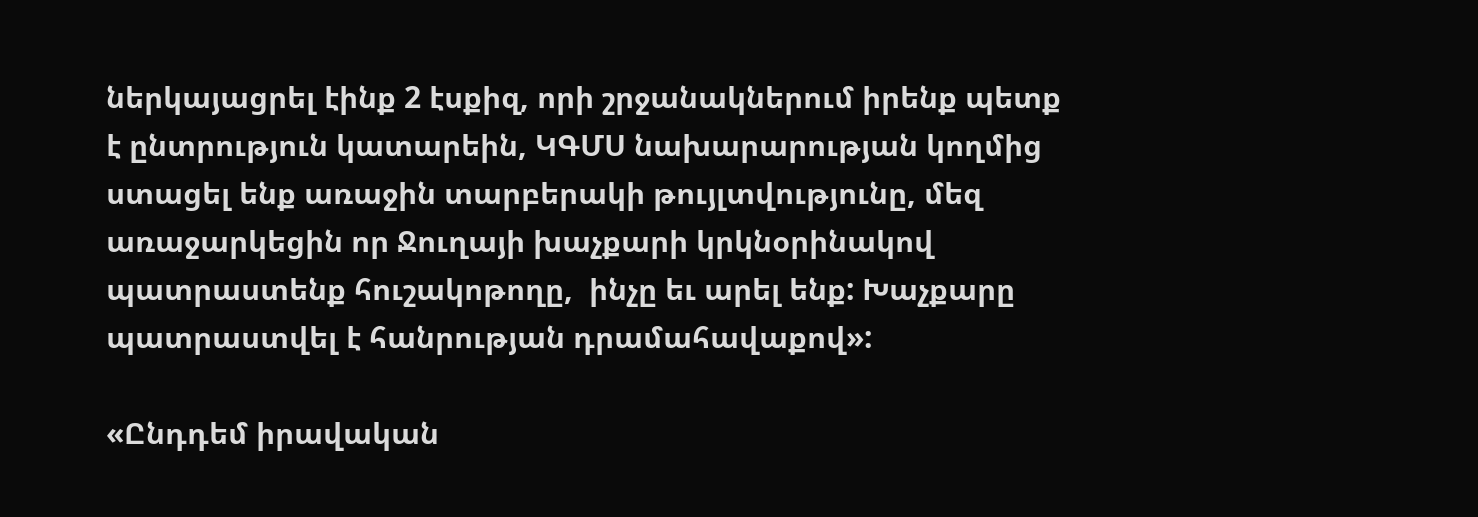ներկայացրել էինք 2 էսքիզ, որի շրջանակներում իրենք պետք է ընտրություն կատարեին, ԿԳՄՍ նախարարության կողմից ստացել ենք առաջին տարբերակի թույլտվությունը, մեզ առաջարկեցին որ Ջուղայի խաչքարի կրկնօրինակով պատրաստենք հուշակոթողը,  ինչը եւ արել ենք: Խաչքարը պատրաստվել է հանրության դրամահավաքով»:

«Ընդդեմ իրավական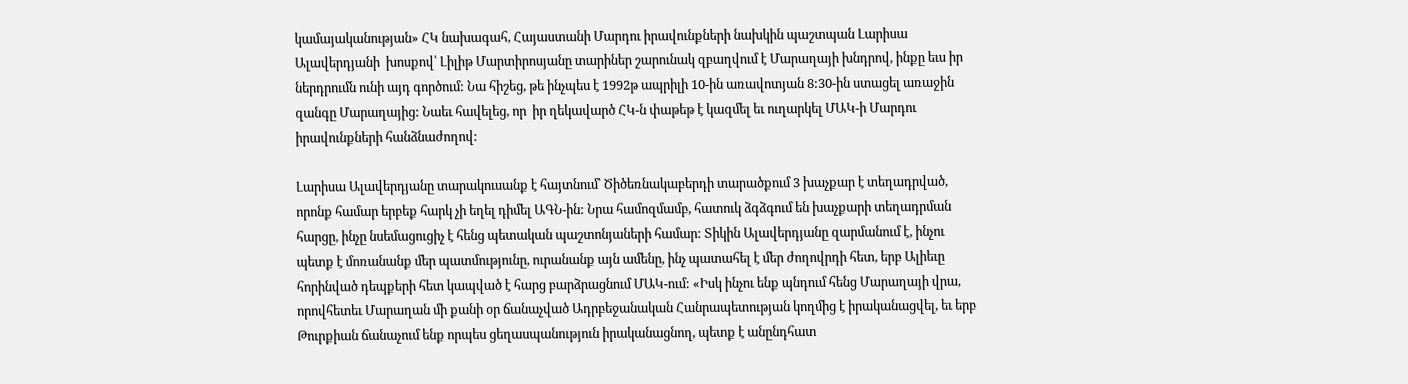կամայականության» ՀԿ նախագահ, Հայաստանի Մարդու իրավունքների նախկին պաշտպան Լարիսա Ալավերդյանի  խոսքով՝ Լիլիթ Մարտիրոսյանը տարիներ շարունակ զբաղվում է Մարաղայի խնդրով, ինքը եւս իր ներդրումն ունի այդ գործում: Նա հիշեց, թե ինչպես է 1992թ ապրիլի 10-ին առավոտյան 8:30-ին ստացել առաջին զանգը Մարաղայից: Նաեւ հավելեց, որ  իր ղեկավարծ ՀԿ-ն փաթեթ է կազմել եւ ուղարկել ՄԱԿ-ի Մարդու իրավունքների հանձնաժողով:

Լարիսա Ալավերդյանը տարակուսանք է հայտնում՝ Ծիծեռնակաբերդի տարածքում 3 խաչքար է տեղադրված, որոնք համար երբեք հարկ չի եղել դիմել ԱԳՆ-ին: Նրա համոզմամբ, հատուկ ձգձգում են խաչքարի տեղադրման հարցը, ինչը նսեմացուցիչ է հենց պետական պաշտոնյաների համար: Տիկին Ալավերդյանը զարմանում է, ինչու պետք է մոռանանք մեր պատմությունը, ուրանանք այն ամենը, ինչ պատահել է մեր ժողովրդի հետ, երբ Ալիեւը  հորինված դեպքերի հետ կապված է հարց բարձրացնում ՄԱԿ-ում: «Իսկ ինչու ենք պնդում հենց Մարաղայի վրա, որովհետեւ Մարաղան մի քանի օր ճանաչված Ադրբեջանական Հանրապետության կողմից է իրականացվել, եւ երբ Թուրքիան ճանաչում ենք որպես ցեղասպանություն իրականացնող, պետք է անընդհատ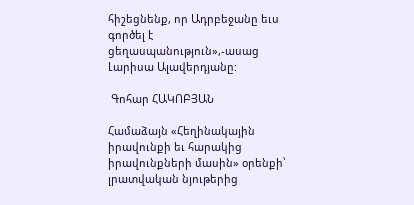հիշեցնենք, որ Ադրբեջանը եւս գործել է ցեղասպանություն»,-ասաց Լարիսա Ալավերդյանը:

 Գոհար ՀԱԿՈԲՅԱՆ

Համաձայն «Հեղինակային իրավունքի եւ հարակից իրավունքների մասին» օրենքի՝ լրատվական նյութերից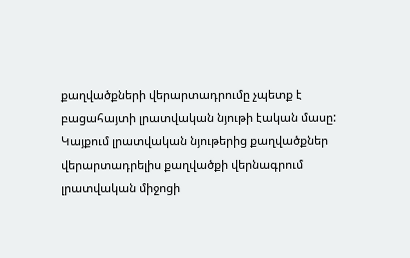քաղվածքների վերարտադրումը չպետք է բացահայտի լրատվական նյութի էական մասը: Կայքում լրատվական նյութերից քաղվածքներ վերարտադրելիս քաղվածքի վերնագրում լրատվական միջոցի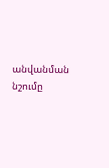անվանման նշումը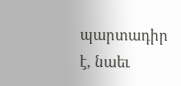պարտադիր է, նաեւ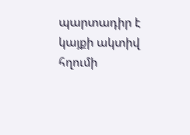պարտադիր է կայքի ակտիվ հղումի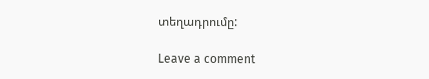տեղադրումը:

Leave a comment